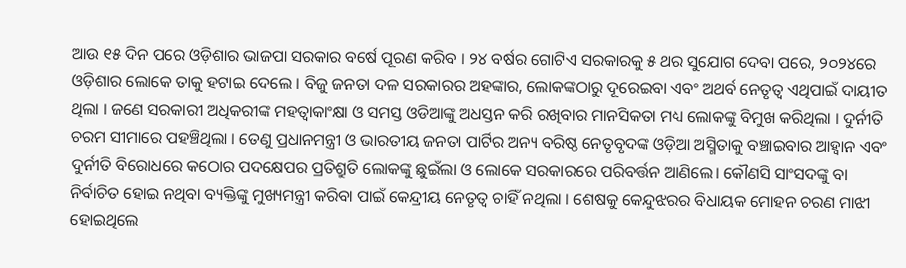ଆଉ ୧୫ ଦିନ ପରେ ଓଡ଼ିଶାର ଭାଜପା ସରକାର ବର୍ଷେ ପୂରଣ କରିବ । ୨୪ ବର୍ଷର ଗୋଟିଏ ସରକାରକୁ ୫ ଥର ସୁଯୋଗ ଦେବା ପରେ, ୨୦୨୪ରେ ଓଡ଼ିଶାର ଲୋକେ ତାକୁ ହଟାଇ ଦେଲେ । ବିଜୁ ଜନତା ଦଳ ସରକାରର ଅହଙ୍କାର, ଲୋକଙ୍କଠାରୁ ଦୂରେଇବା ଏବଂ ଅଥର୍ବ ନେତୃତ୍ବ ଏଥିପାଇଁ ଦାୟୀତ ଥିଲା । ଜଣେ ସରକାରୀ ଅଧିକରୀଙ୍କ ମହତ୍ୱାକାଂକ୍ଷା ଓ ସମସ୍ତ ଓଡିଆଙ୍କୁ ଅଧସ୍ତନ କରି ରଖିବାର ମାନସିକତା ମଧ୍ୟ ଲୋକଙ୍କୁ ବିମୁଖ କରିଥିଲା । ଦୁର୍ନୀତି ଚରମ ସୀମାରେ ପହଞ୍ଚିଥିଲା । ତେଣୁ ପ୍ରଧାନମନ୍ତ୍ରୀ ଓ ଭାରତୀୟ ଜନତା ପାର୍ଟିର ଅନ୍ୟ ବରିଷ୍ଠ ନେତୃବୃଦଙ୍କ ଓଡ଼ିଆ ଅସ୍ମିତାକୁ ବଞ୍ଚାଇବାର ଆହ୍ଵାନ ଏବଂ ଦୁର୍ନୀତି ବିରୋଧରେ କଠୋର ପଦକ୍ଷେପର ପ୍ରତିଶ୍ରୁତି ଲୋକଙ୍କୁ ଛୁଇଁଲା ଓ ଲୋକେ ସରକାରରେ ପରିବର୍ତ୍ତନ ଆଣିଲେ। କୌଣସି ସାଂସଦଙ୍କୁ ବା ନିର୍ବାଚିତ ହୋଇ ନଥିବା ବ୍ୟକ୍ତିଙ୍କୁ ମୁଖ୍ୟମନ୍ତ୍ରୀ କରିବା ପାଇଁ କେନ୍ଦ୍ରୀୟ ନେତୃତ୍ୱ ଚାହିଁ ନଥିଲା । ଶେଷକୁ କେନ୍ଦୁଝରର ବିଧାୟକ ମୋହନ ଚରଣ ମାଝୀ ହୋଇଥିଲେ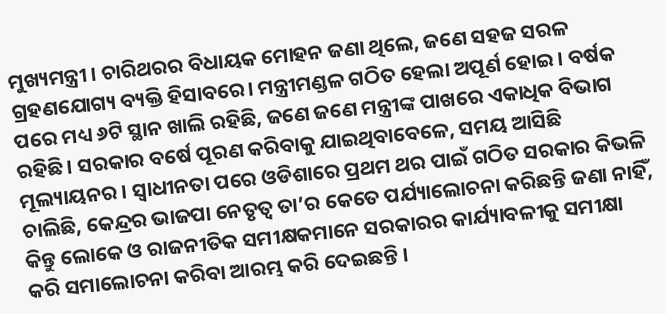ମୁଖ୍ୟମନ୍ତ୍ରୀ । ଚାରିଥରର ବିଧାୟକ ମୋହନ ଜଣା ଥିଲେ, ଜଣେ ସହଜ ସରଳ ଗ୍ରହଣଯୋଗ୍ୟ ବ୍ୟକ୍ତି ହିସାବରେ। ମନ୍ତ୍ରୀମଣ୍ଡଳ ଗଠିତ ହେଲା ଅପୂର୍ଣ ହୋଇ । ବର୍ଷକ ପରେ ମଧ୍ୟ ୬ଟି ସ୍ଥାନ ଖାଲି ରହିଛି, ଜଣେ ଜଣେ ମନ୍ତ୍ରୀଙ୍କ ପାଖରେ ଏକାଧିକ ବିଭାଗ ରହିଛି। ସରକାର ବର୍ଷେ ପୂରଣ କରିବାକୁ ଯାଇଥିବାବେଳେ, ସମୟ ଆସିଛି ମୂଲ୍ୟାୟନର । ସ୍ୱାଧୀନତା ପରେ ଓଡିଶାରେ ପ୍ରଥମ ଥର ପାଇଁ ଗଠିତ ସରକାର କିଭଳି ଚାଲିଛି, କେନ୍ଦ୍ରର ଭାଜପା ନେତୃତ୍ବ ତା’ର କେତେ ପର୍ଯ୍ୟାଲୋଚନା କରିଛନ୍ତି ଜଣା ନାହିଁ, କିନ୍ତୁ ଲୋକେ ଓ ରାଜନୀତିକ ସମୀକ୍ଷକମାନେ ସରକାରର କାର୍ଯ୍ୟାବଳୀକୁ ସମୀକ୍ଷା କରି ସମାଲୋଚନା କରିବା ଆରମ୍ଭ କରି ଦେଇଛନ୍ତି ।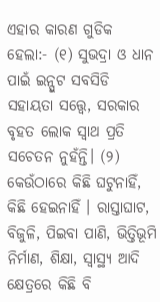ଏହାର କାରଣ ଗୁଡିକ ହେଲା:- (୧) ସୁଭଦ୍ରା ଓ ଧାନ ପାଇଁ ଇନ୍ପୁଟ ସବସିଡି ସହାୟତା ସତ୍ତ୍ୱେ, ସରକାର ବୃହତ ଲୋକ ସ୍ୱାଥ ପ୍ରତି ସଚେତନ ନୁହଁନ୍ତି। (୨) କେଉଁଠାରେ କିଛି ଘଟୁନାହିଁ, କିଛି ହେଇନାହିଁ । ରାସ୍ତାଘାଟ, ବିଜୁଳି, ପିଇବା ପାଣି, ଭିତ୍ତିଭୂମି ନିର୍ମାଣ, ଶିକ୍ଷା, ସ୍ବାସ୍ଥ୍ୟ ଆଦି କ୍ଷେତ୍ରରେ କିଛି ବି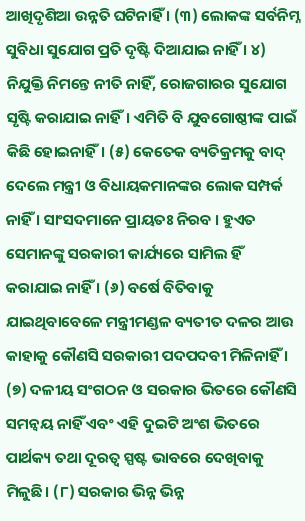ଆଖିଦୃଶିଆ ଉନ୍ନତି ଘଟିନାହିଁ । (୩) ଲୋକଙ୍କ ସର୍ବନିମ୍ନ ସୁବିଧା ସୁଯୋଗ ପ୍ରତି ଦୃଷ୍ଟି ଦିଆଯାଇ ନାହିଁ । ୪) ନିଯୁକ୍ତି ନିମନ୍ତେ ନୀତି ନାହିଁ, ରୋଜଗାରର ସୁଯୋଗ ସୃଷ୍ଟି କରାଯାଇ ନାହିଁ। ଏମିତି ବି ଯୁବଗୋଷ୍ଠୀଙ୍କ ପାଇଁ କିଛି ହୋଇନାହିଁ। (୫) କେତେକ ବ୍ୟତିକ୍ରମକୁ ବାଦ୍ ଦେଲେ ମନ୍ତ୍ରୀ ଓ ବିଧାୟକମାନଙ୍କର ଲୋକ ସମ୍ପର୍କ ନାହିଁ । ସାଂସଦମାନେ ପ୍ରାୟତଃ ନିରବ । ହୁଏତ ସେମାନଙ୍କୁ ସରକାରୀ କାର୍ଯ୍ୟରେ ସାମିଲ ହିଁ କରାଯାଇ ନାହିଁ । (୬) ବର୍ଷେ ବିତିବାକୁ ଯାଇଥିବାବେଳେ ମନ୍ତ୍ରୀମଣ୍ଡଳ ବ୍ୟତୀତ ଦଳର ଆଉ କାହାକୁ କୌଣସି ସରକାରୀ ପଦପଦବୀ ମିଳିନାହିଁ । (୭) ଦଳୀୟ ସଂଗଠନ ଓ ସରକାର ଭିତରେ କୌଣସି ସମନ୍ବୟ ନାହିଁ ଏବଂ ଏହି ଦୁଇଟି ଅଂଶ ଭିତରେ ପାର୍ଥକ୍ୟ ତଥା ଦୂରତ୍ବ ସ୍ପଷ୍ଟ ଭାବରେ ଦେଖିବାକୁ ମିଳୁଛି। (୮) ସରକାର ଭିନ୍ନ ଭିନ୍ନ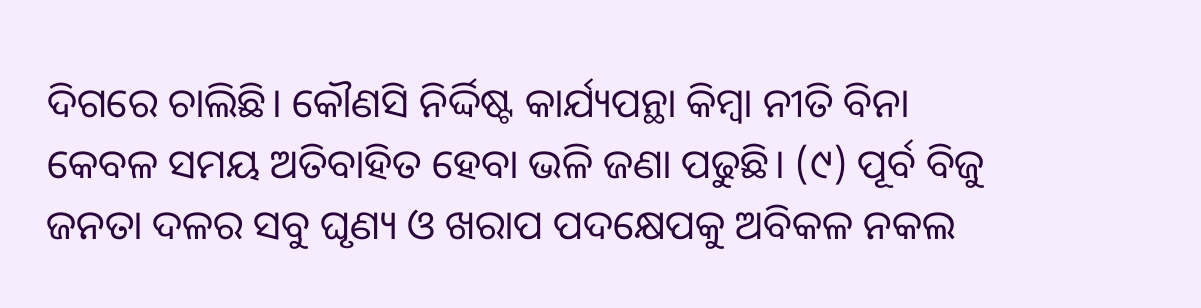ଦିଗରେ ଚାଲିଛି। କୌଣସି ନିର୍ଦ୍ଦିଷ୍ଟ କାର୍ଯ୍ୟପନ୍ଥା କିମ୍ବା ନୀତି ବିନା କେବଳ ସମୟ ଅତିବାହିତ ହେବା ଭଳି ଜଣା ପଢୁଛି। (୯) ପୂର୍ବ ବିଜୁ ଜନତା ଦଳର ସବୁ ଘୃଣ୍ୟ ଓ ଖରାପ ପଦକ୍ଷେପକୁ ଅବିକଳ ନକଲ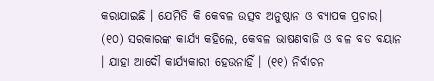କରାଯାଇଛି । ଯେମିତି କି କେବଳ ଉତ୍ସବ ଅନୁଷ୍ଠାନ ଓ ବ୍ୟାପକ ପ୍ରଚାର। (୧୦) ସରକାରଙ୍କ କାର୍ଯ୍ୟ କହିଲେ, କେବଳ ଭାଷଣବାଜି ଓ ବଳ ବଡ ବୟାନ । ଯାହା ଆଦୌ କାର୍ଯ୍ୟକାରୀ ହେଉନାହିଁ । (୧୧) ନିର୍ବାଚନ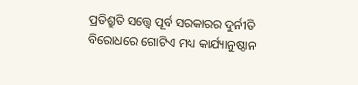ପ୍ରତିଶ୍ରୁତି ସତ୍ତ୍ୱେ ପୂର୍ବ ସରକାରର ଦୁର୍ନୀତି ବିରୋଧରେ ଗୋଟିଏ ମଧ୍ୟ କାର୍ଯ୍ୟାନୁଷ୍ଠାନ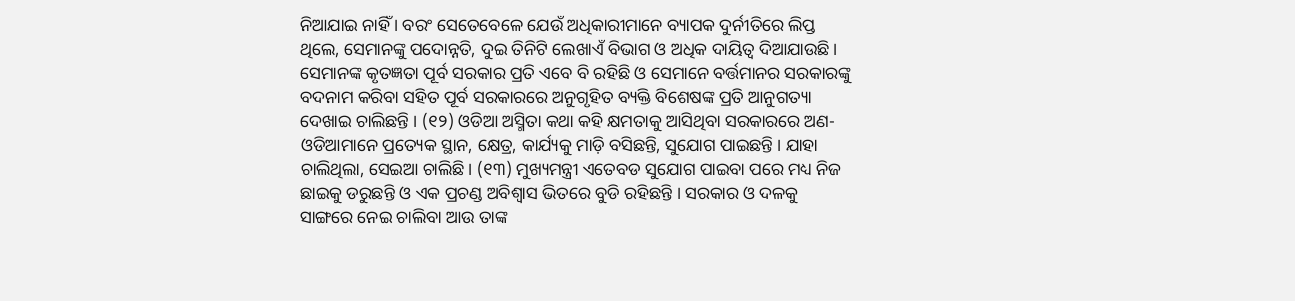ନିଆଯାଇ ନାହିଁ । ବରଂ ସେତେବେଳେ ଯେଉଁ ଅଧିକାରୀମାନେ ବ୍ୟାପକ ଦୁର୍ନୀତିରେ ଲିପ୍ତ ଥିଲେ, ସେମାନଙ୍କୁ ପଦୋନ୍ନତି, ଦୁଇ ତିନିଟି ଲେଖାଏଁ ବିଭାଗ ଓ ଅଧିକ ଦାୟିତ୍ୱ ଦିଆଯାଉଛି। ସେମାନଙ୍କ କୃତଜ୍ଞତା ପୂର୍ବ ସରକାର ପ୍ରତି ଏବେ ବି ରହିଛି ଓ ସେମାନେ ବର୍ତ୍ତମାନର ସରକାରଙ୍କୁ ବଦନାମ କରିବା ସହିତ ପୂର୍ବ ସରକାରରେ ଅନୁଗୃହିତ ବ୍ୟକ୍ତି ବିଶେଷଙ୍କ ପ୍ରତି ଆନୁଗତ୍ୟା ଦେଖାଇ ଚାଲିଛନ୍ତି । (୧୨) ଓଡିଆ ଅସ୍ମିତା କଥା କହି କ୍ଷମତାକୁ ଆସିଥିବା ସରକାରରେ ଅଣ-ଓଡିଆମାନେ ପ୍ରତ୍ୟେକ ସ୍ଥାନ, କ୍ଷେତ୍ର, କାର୍ଯ୍ୟକୁ ମାଡ଼ି ବସିଛନ୍ତି, ସୁଯୋଗ ପାଇଛନ୍ତି । ଯାହା ଚାଲିଥିଲା, ସେଇଆ ଚାଲିଛି। (୧୩) ମୁଖ୍ୟମନ୍ତ୍ରୀ ଏତେବଡ ସୁଯୋଗ ପାଇବା ପରେ ମଧ୍ୟ ନିଜ ଛାଇକୁ ଡରୁଛନ୍ତି ଓ ଏକ ପ୍ରଚଣ୍ଡ ଅବିଶ୍ବାସ ଭିତରେ ବୁଡି ରହିଛନ୍ତି । ସରକାର ଓ ଦଳକୁ ସାଙ୍ଗରେ ନେଇ ଚାଲିବା ଆଉ ତାଙ୍କ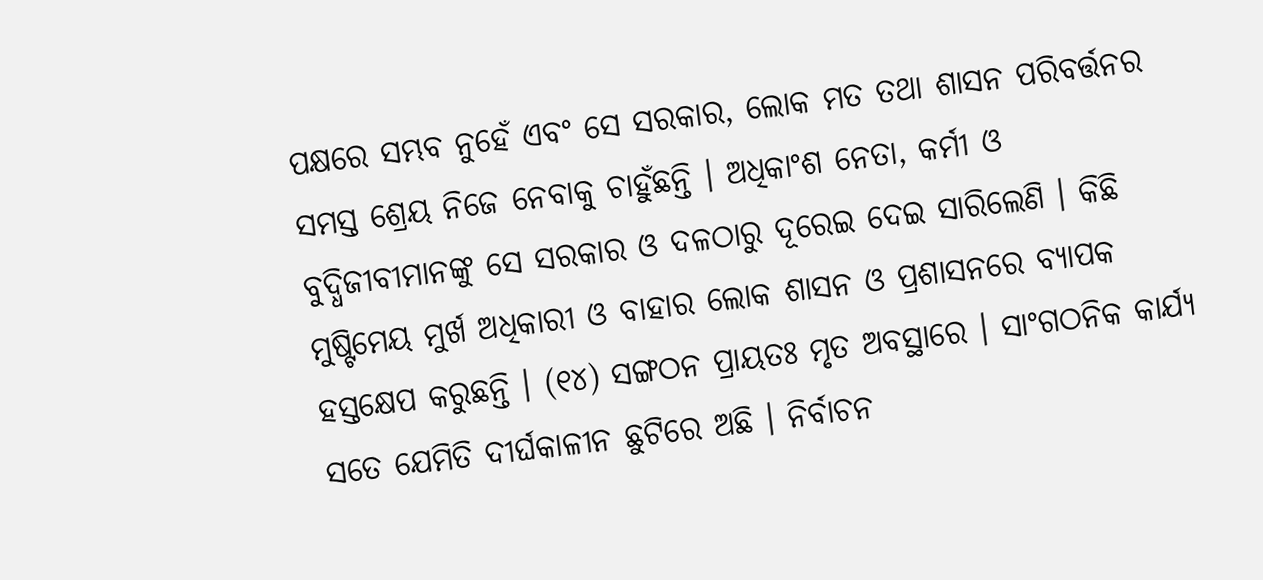ପକ୍ଷରେ ସମ୍ଭବ ନୁହେଁ ଏବଂ ସେ ସରକାର, ଲୋକ ମତ ତଥା ଶାସନ ପରିବର୍ତ୍ତନର ସମସ୍ତ ଶ୍ରେୟ ନିଜେ ନେବାକୁ ଚାହୁଁଛନ୍ତି । ଅଧିକାଂଶ ନେତା, କର୍ମୀ ଓ ବୁଦ୍ଧିଜୀବୀମାନଙ୍କୁ ସେ ସରକାର ଓ ଦଳଠାରୁ ଦୂରେଇ ଦେଇ ସାରିଲେଣି । କିଛି ମୁଷ୍ଟିମେୟ ମୁର୍ଖ ଅଧିକାରୀ ଓ ବାହାର ଲୋକ ଶାସନ ଓ ପ୍ରଶାସନରେ ବ୍ୟାପକ ହସ୍ତକ୍ଷେପ କରୁଛନ୍ତି । (୧୪) ସଙ୍ଗଠନ ପ୍ରାୟତଃ ମୃତ ଅବସ୍ଥାରେ । ସାଂଗଠନିକ କାର୍ଯ୍ୟ ସତେ ଯେମିତି ଦୀର୍ଘକାଳୀନ ଛୁଟିରେ ଅଛି । ନିର୍ବାଚନ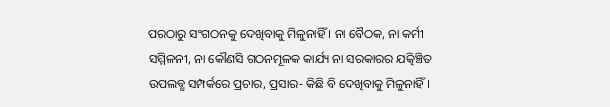ପରଠାରୁ ସଂଗଠନକୁ ଦେଖିବାକୁ ମିଳୁନାହିଁ । ନା ବୈଠକ, ନା କର୍ମୀ ସମ୍ମିଳନୀ, ନା କୌଣସି ଗଠନମୂଳକ କାର୍ଯ୍ୟ ନା ସରକାରର ଯତ୍କିଞ୍ଚିତ ଉପଲବ୍ଧ ସମ୍ପର୍କରେ ପ୍ରଚାର, ପ୍ରସାର- କିଛି ବି ଦେଖିବାକୁ ମିଳୁନାହିଁ ।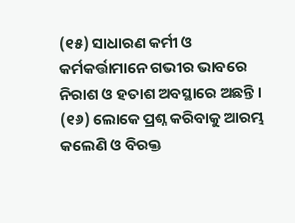(୧୫) ସାଧାରଣ କର୍ମୀ ଓ କର୍ମକର୍ତ୍ତାମାନେ ଗଭୀର ଭାବରେ ନିରାଶ ଓ ହତାଶ ଅବସ୍ଥାରେ ଅଛନ୍ତି । (୧୬) ଲୋକେ ପ୍ରଶ୍ନ କରିବାକୁ ଆରମ୍ଭ କଲେଣି ଓ ବିରକ୍ତ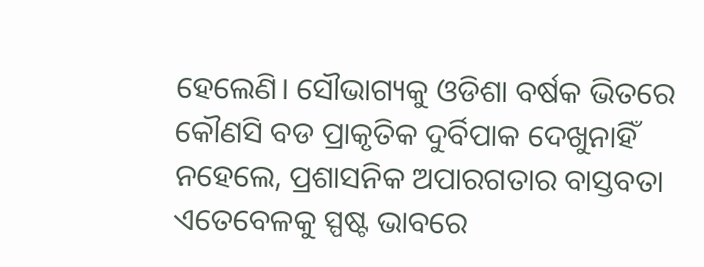ହେଲେଣି। ସୌଭାଗ୍ୟକୁ ଓଡିଶା ବର୍ଷକ ଭିତରେ କୌଣସି ବଡ ପ୍ରାକୃତିକ ଦୁର୍ବିପାକ ଦେଖୁନାହିଁ ନହେଲେ, ପ୍ରଶାସନିକ ଅପାରଗତାର ବାସ୍ତବତା ଏତେବେଳକୁ ସ୍ପଷ୍ଟ ଭାବରେ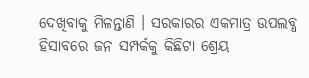ଦେଖିବାକୁ ମିଳନ୍ତାଣି । ସରକାରର ଏକମାତ୍ର ଉପଲବ୍ଧ ହିସାବରେ ଜନ ସମ୍ପର୍କକୁ କିଛିଟା ଶ୍ରେୟ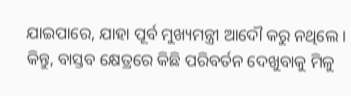ଯାଇପାରେ, ଯାହା ପୂର୍ବ ମୁଖ୍ୟମନ୍ତ୍ରୀ ଆଦୌ କରୁ ନଥିଲେ । କିନ୍ତୁ, ବାସ୍ତବ କ୍ଷେତ୍ରରେ କିଛି ପରିବର୍ତନ ଦେଖୁବାକୁ ମିଳୁ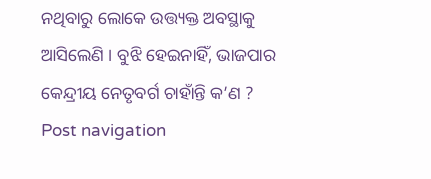ନଥିବାରୁ ଲୋକେ ଉତ୍ତ୍ୟକ୍ତ ଅବସ୍ଥାକୁ ଆସିଲେଣି । ବୁଝି ହେଇନାହିଁ, ଭାଜପାର କେନ୍ଦ୍ରୀୟ ନେତୃବର୍ଗ ଚାହାଁନ୍ତି କ’ଣ ? Post navigation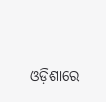ଓଡ଼ିଶାରେ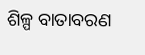ଶିଳ୍ପ ବାତାବରଣ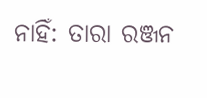ନାହିଁ: ତାରା ରଞ୍ଜନ